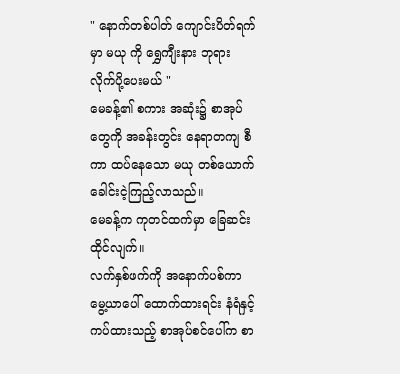" နောက်တစ်ပါတ် ကျောင်းပိတ်ရက်မှာ မယု ကို ရွှေကျီးနား ဘုရား လိုက်ပို့ပေးမယ် "
မေခန့်၏ စကား အဆုံး၌ စာအုပ်တွေကို အခန်းတွင်း နေရာတကျ စီကာ ထပ်နေသော မယု တစ်ယောက် ခေါင်းငဲ့ကြည့်လာသည်။
မေခန့်က ကုတင်ထက်မှာ ခြေဆင်းထိုင်လျက်။
လက်နှစ်ဖက်ကို အနောက်ပစ်ကာ မွေ့ယာပေါ် ထောက်ထားရင်း နံရံနှင့် ကပ်ထားသည့် စာအုပ်စင်ပေါ်က စာ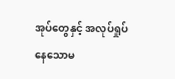အုပ်တွေနှင့် အလုပ်ရှုပ်နေသောမ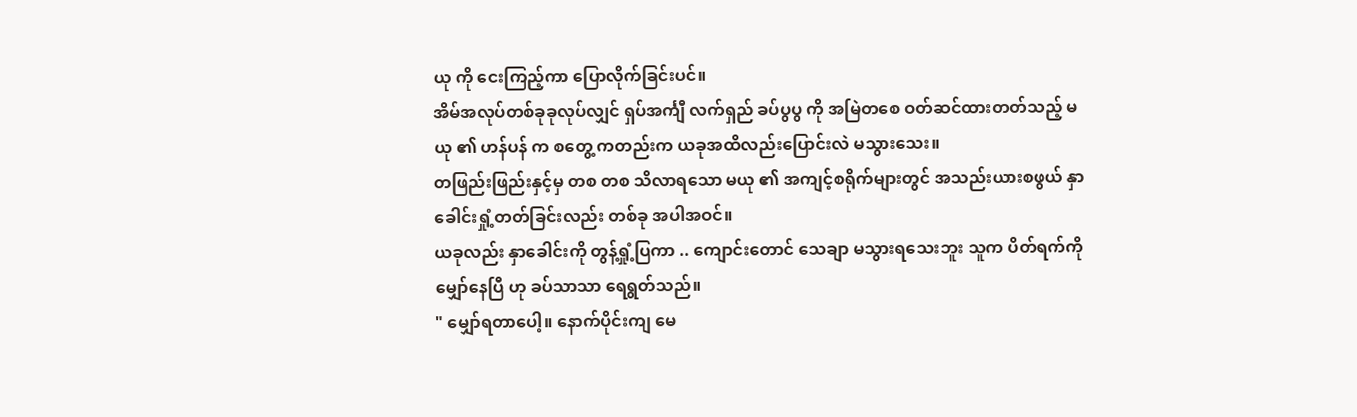ယု ကို ငေးကြည့်ကာ ပြောလိုက်ခြင်းပင်။
အိမ်အလုပ်တစ်ခုခုလုပ်လျှင် ရှပ်အင်္ကျီ လက်ရှည် ခပ်ပွပွ ကို အမြဲတစေ ဝတ်ဆင်ထားတတ်သည့် မယု ၏ ဟန်ပန် က စတွေ့ ကတည်းက ယခုအထိလည်းပြောင်းလဲ မသွားသေး။
တဖြည်းဖြည်းနှင့်မှ တစ တစ သိလာရသော မယု ၏ အကျင့်စရိုက်များတွင် အသည်းယားစဖွယ် နှာခေါင်းရှုံ့တတ်ခြင်းလည်း တစ်ခု အပါအဝင်။
ယခုလည်း နှာခေါင်းကို တွန့်ရှုံ့ပြကာ .. ကျောင်းတောင် သေချာ မသွားရသေးဘူး သူက ပိတ်ရက်ကို မျှော်နေပြီ ဟု ခပ်သာသာ ရေရွတ်သည်။
" မျှော်ရတာပေါ့။ နောက်ပိုင်းကျ မေ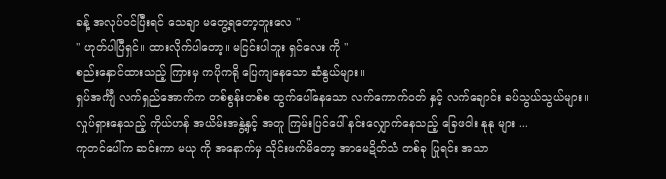ခန့် အလုပ်ဝင်ပြီးရင် သေချာ မတွေ့ရတော့ဘူးလေ "
" ဟုတ်ပါပြီရှင်။ ထားလိုက်ပါတော့။ မငြင်းပါဘူး ရှင်လေး ကို "
စည်းနှောင်ထားသည့် ကြားမှ ကပိုကရို ပြေကျနေသော ဆံနွယ်များ။
ရှပ်အင်္ကျီ လက်ရှည်အောက်က တစ်စွန်းတစ်စ ထွက်ပေါ်နေသော လက်ကောက်ဝတ် နှင့် လက်ချောင်း ခပ်သွယ်သွယ်များ။
လှုပ်ရှားနေသည့် ကိုယ်ဟန် အယိမ်းအနွဲ့နှင့် အတူ ကြမ်းပြင်ပေါ် နင်းလျှောက်နေသည့် ခြေဖဝါး နုနု များ ...
ကုတင်ပေါ်က ဆင်းကာ မယု ကို အနောက်မှ သိုင်းဖက်မိတော့ အာမေဍိတ်သံ တစ်ခု ပြုရင်း အသာ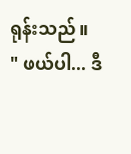ရုန်းသည်။
" ဖယ်ပါ... ဒီ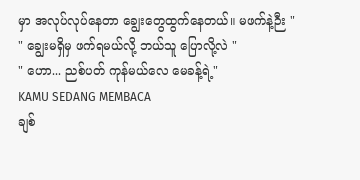မှာ အလုပ်လုပ်နေတာ ချွေးတွေထွက်နေတယ်။ မဖက်နဲ့ဉီး "
" ချွေးမရှိမှ ဖက်ရမယ်လို့ ဘယ်သူ ပြောလို့လဲ "
" ဟော... ညစ်ပတ် ကုန်မယ်လေ မေခန့်ရဲ့"
KAMU SEDANG MEMBACA
ချစ်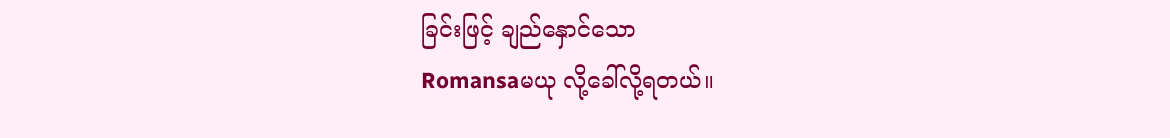ခြင်းဖြင့် ချည်နှောင်သော
Romansaမယု လို့ခေါ်လို့ရတယ်။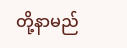တို့နာမည်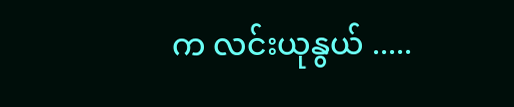က လင်းယုနွယ် .....